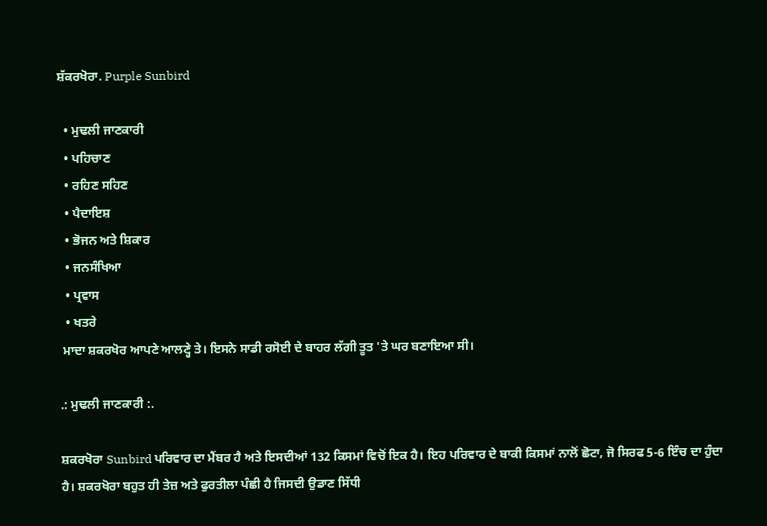ਸ਼ੱਕਰਖੋਰਾ. Purple Sunbird

  • ਮੁਢਲੀ ਜਾਣਕਾਰੀ
  • ਪਹਿਚਾਣ
  • ਰਹਿਣ ਸਹਿਣ
  • ਪੈਦਾਇਸ਼
  • ਭੋਜਨ ਅਤੇ ਸ਼ਿਕਾਰ
  • ਜਨਸੰਖਿਆ
  • ਪ੍ਰਵਾਸ
  • ਖਤਰੇ
 ਮਾਦਾ ਸ਼ਕਰਖੋਰ ਆਪਣੇ ਆਲਣ੍ਹੇ ਤੇ। ਇਸਨੇ ਸਾਡੀ ਰਸੋਈ ਦੇ ਬਾਹਰ ਲੱਗੀ ਤੂਤ 'ਤੇ ਘਰ ਬਣਾਇਆ ਸੀ।

.: ਮੁਢਲੀ ਜਾਣਕਾਰੀ :.

ਸ਼ਕਰਖੋਰਾ Sunbird ਪਰਿਵਾਰ ਦਾ ਮੈਂਬਰ ਹੈ ਅਤੇ ਇਸਦੀਆਂ 132 ਕਿਸਮਾਂ ਵਿਚੋਂ ਇਕ ਹੈ। ਇਹ ਪਰਿਵਾਰ ਦੇ ਬਾਕੀ ਕਿਸਮਾਂ ਨਾਲੋਂ ਛੋਟਾ, ਜੋ ਸਿਰਫ 5-6 ਇੰਚ ਦਾ ਹੁੰਦਾ ਹੈ। ਸ਼ਕਰਖੋਰਾ ਬਹੁਤ ਹੀ ਤੇਜ਼ ਅਤੇ ਫੁਰਤੀਲਾ ਪੰਛੀ ਹੈ ਜਿਸਦੀ ਉਡਾਣ ਸਿੱਧੀ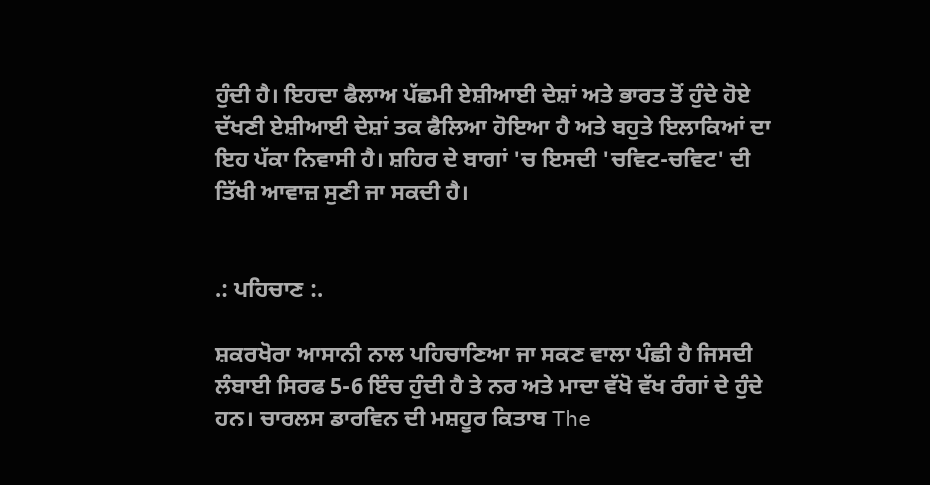ਹੁੰਦੀ ਹੈ। ਇਹਦਾ ਫੈਲਾਅ ਪੱਛਮੀ ਏਸ਼ੀਆਈ ਦੇਸ਼ਾਂ ਅਤੇ ਭਾਰਤ ਤੋਂ ਹੁੰਦੇ ਹੋਏ ਦੱਖਣੀ ਏਸ਼ੀਆਈ ਦੇਸ਼ਾਂ ਤਕ ਫੈਲਿਆ ਹੋਇਆ ਹੈ ਅਤੇ ਬਹੁਤੇ ਇਲਾਕਿਆਂ ਦਾ ਇਹ ਪੱਕਾ ਨਿਵਾਸੀ ਹੈ। ਸ਼ਹਿਰ ਦੇ ਬਾਗਾਂ 'ਚ ਇਸਦੀ 'ਚਵਿਟ-ਚਵਿਟ' ਦੀ ਤਿੱਖੀ ਆਵਾਜ਼ ਸੁਣੀ ਜਾ ਸਕਦੀ ਹੈ।


.: ਪਹਿਚਾਣ :.

ਸ਼ਕਰਖੋਰਾ ਆਸਾਨੀ ਨਾਲ ਪਹਿਚਾਣਿਆ ਜਾ ਸਕਣ ਵਾਲਾ ਪੰਛੀ ਹੈ ਜਿਸਦੀ ਲੰਬਾਈ ਸਿਰਫ 5-6 ਇੰਚ ਹੁੰਦੀ ਹੈ ਤੇ ਨਰ ਅਤੇ ਮਾਦਾ ਵੱਖੋ ਵੱਖ ਰੰਗਾਂ ਦੇ ਹੁੰਦੇ ਹਨ। ਚਾਰਲਸ ਡਾਰਵਿਨ ਦੀ ਮਸ਼ਹੂਰ ਕਿਤਾਬ The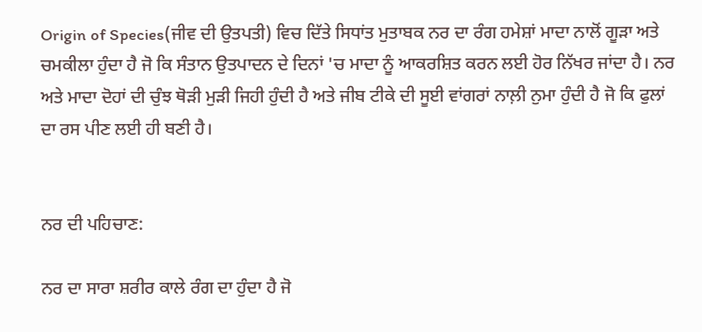Origin of Species(ਜੀਵ ਦੀ ਉਤਪਤੀ) ਵਿਚ ਦਿੱਤੇ ਸਿਧਾਂਤ ਮੁਤਾਬਕ ਨਰ ਦਾ ਰੰਗ ਹਮੇਸ਼ਾਂ ਮਾਦਾ ਨਾਲੋਂ ਗੂੜਾ ਅਤੇ ਚਮਕੀਲਾ ਹੁੰਦਾ ਹੈ ਜੋ ਕਿ ਸੰਤਾਨ ਉਤਪਾਦਨ ਦੇ ਦਿਨਾਂ 'ਚ ਮਾਦਾ ਨੂੰ ਆਕਰਸ਼ਿਤ ਕਰਨ ਲਈ ਹੋਰ ਨਿੱਖਰ ਜਾਂਦਾ ਹੈ। ਨਰ ਅਤੇ ਮਾਦਾ ਦੋਹਾਂ ਦੀ ਚੁੰਝ ਥੋੜੀ ਮੁੜੀ ਜਿਹੀ ਹੁੰਦੀ ਹੈ ਅਤੇ ਜੀਬ ਟੀਕੇ ਦੀ ਸੂਈ ਵਾਂਗਰਾਂ ਨਾਲ਼ੀ ਨੁਮਾ ਹੁੰਦੀ ਹੈ ਜੋ ਕਿ ਫੁਲਾਂ ਦਾ ਰਸ ਪੀਣ ਲਈ ਹੀ ਬਣੀ ਹੈ।


ਨਰ ਦੀ ਪਹਿਚਾਣ:

ਨਰ ਦਾ ਸਾਰਾ ਸ਼ਰੀਰ ਕਾਲੇ ਰੰਗ ਦਾ ਹੁੰਦਾ ਹੈ ਜੋ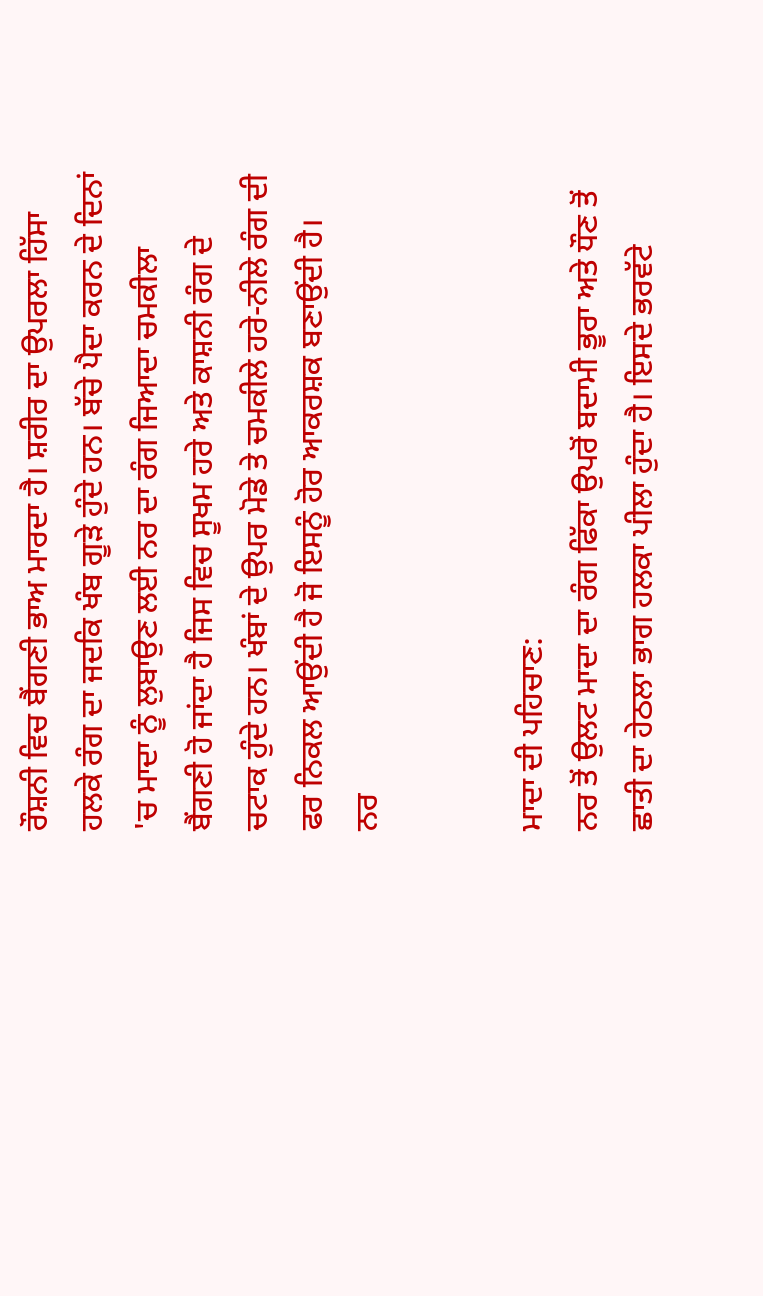ਰੌਸ਼ਨੀ ਵਿਚ ਬੈਂਗਣੀ ਭਾਅ ਮਾਰਦਾ ਹੈ। ਸ਼ਰੀਰ ਦਾ ਉਪਰਲਾ ਹਿੱਸਾ ਹਲਕੇ ਰੰਗ ਦਾ ਜਦਕਿ ਖੰਬ ਗੂੜੇ ਹੁੰਦੇ ਹਨ। ਬੱਚੇ ਪੈਦਾ ਕਰਨ ਦੇ ਦਿਨਾਂ 'ਚ ਮਾਦਾ ਨੂੰ ਲੁਬਾਉਣ ਲਈ ਨਰ ਦਾ ਰੰਗ ਜਿਆਦਾ ਚਮਕੀਲਾ ਬੈਂਗਣੀ ਹੋ ਜਾਂਦਾ ਹੈ ਜਿਸ ਵਿਚ ਸੂਖਮ ਹਰੇ ਅਤੇ ਕਾਸ਼ਨੀ ਰੰਗ ਦੇ ਚਟਾਕ ਹੁੰਦੇ ਹਨ। ਖੰਬਾਂ ਦੇ ਉਪਰ ਮੋਡੇ ਤੇ ਚਮਕੀਲੇ ਹਰੇ-ਨੀਲੇ ਰੰਗ ਦੀ ਫਰ ਨਿਕਲ ਆਉਂਦੀ ਹੈ ਜੋ ਇਸਨੂੰ ਹੋਰ ਆਕਰਸ਼ਕ ਬਣਾਉਂਦੀ ਹੈ।
ਨਰ


ਮਾਦਾ ਦੀ ਪਹਿਚਾਣ:
ਨਰ ਤੋਂ ਉਲਟ ਮਾਦਾ ਦਾ ਰੰਗ ਫਿੱਕਾ ਉਪਰੋਂ ਬਦਾਮੀ ਭੂਰਾ ਅਤੇ ਧੌਣ ਤੋਂ ਛਾਤੀ ਦਾ ਹੇਠਲਾ ਭਾਗ ਹਲਕਾ ਪੀਲਾ ਹੁੰਦਾ ਹੈ। ਇਸਦੇ ਭਰਵੱਟੇ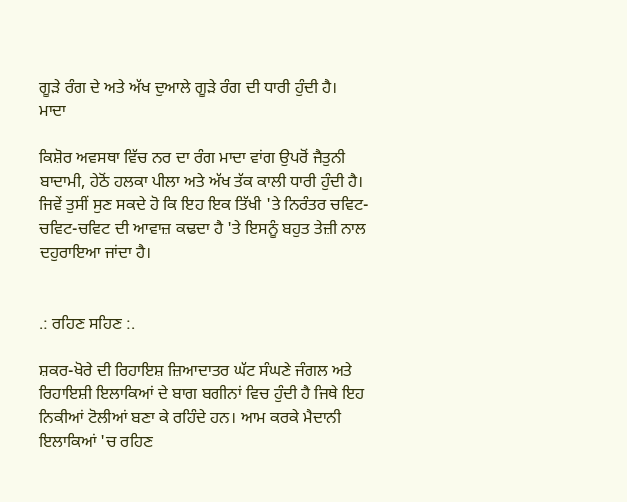ਗੂੜੇ ਰੰਗ ਦੇ ਅਤੇ ਅੱਖ ਦੁਆਲੇ ਗੂੜੇ ਰੰਗ ਦੀ ਧਾਰੀ ਹੁੰਦੀ ਹੈ।
ਮਾਦਾ

ਕਿਸ਼ੋਰ ਅਵਸਥਾ ਵਿੱਚ ਨਰ ਦਾ ਰੰਗ ਮਾਦਾ ਵਾਂਗ ਉਪਰੋਂ ਜੈਤੁਨੀ ਬਾਦਾਮੀ, ਹੇਠੋਂ ਹਲਕਾ ਪੀਲਾ ਅਤੇ ਅੱਖ ਤੱਕ ਕਾਲੀ ਧਾਰੀ ਹੁੰਦੀ ਹੈ। ਜਿਵੇਂ ਤੁਸੀਂ ਸੁਣ ਸਕਦੇ ਹੋ ਕਿ ਇਹ ਇਕ ਤਿੱਖੀ 'ਤੇ ਨਿਰੰਤਰ ਚਵਿਟ-ਚਵਿਟ-ਚਵਿਟ ਦੀ ਆਵਾਜ਼ ਕਢਦਾ ਹੈ 'ਤੇ ਇਸਨੂੰ ਬਹੁਤ ਤੇਜ਼ੀ ਨਾਲ ਦਹੁਰਾਇਆ ਜਾਂਦਾ ਹੈ।


.: ਰਹਿਣ ਸਹਿਣ :.

ਸ਼ਕਰ-ਖੋਰੇ ਦੀ ਰਿਹਾਇਸ਼ ਜ਼ਿਆਦਾਤਰ ਘੱਟ ਸੰਘਣੇ ਜੰਗਲ ਅਤੇ ਰਿਹਾਇਸ਼ੀ ਇਲਾਕਿਆਂ ਦੇ ਬਾਗ ਬਗੀਨਾਂ ਵਿਚ ਹੁੰਦੀ ਹੈ ਜਿਥੇ ਇਹ ਨਿਕੀਆਂ ਟੋਲੀਆਂ ਬਣਾ ਕੇ ਰਹਿੰਦੇ ਹਨ। ਆਮ ਕਰਕੇ ਮੈਦਾਨੀ ਇਲਾਕਿਆਂ 'ਚ ਰਹਿਣ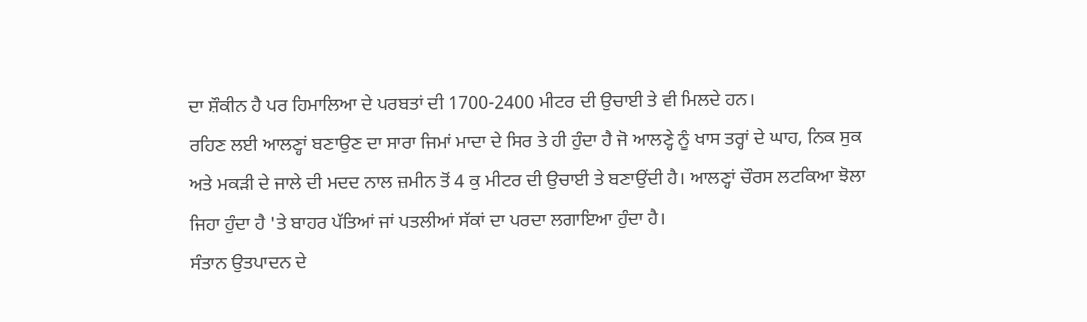ਦਾ ਸ਼ੌਕੀਨ ਹੈ ਪਰ ਹਿਮਾਲਿਆ ਦੇ ਪਰਬਤਾਂ ਦੀ 1700-2400 ਮੀਟਰ ਦੀ ਉਚਾਈ ਤੇ ਵੀ ਮਿਲਦੇ ਹਨ।
ਰਹਿਣ ਲਈ ਆਲਣ੍ਹਾਂ ਬਣਾਉਣ ਦਾ ਸਾਰਾ ਜਿਮਾਂ ਮਾਦਾ ਦੇ ਸਿਰ ਤੇ ਹੀ ਹੁੰਦਾ ਹੈ ਜੋ ਆਲਣ੍ਹੇ ਨੂੰ ਖਾਸ ਤਰ੍ਹਾਂ ਦੇ ਘਾਹ, ਨਿਕ ਸੁਕ ਅਤੇ ਮਕੜੀ ਦੇ ਜਾਲੇ ਦੀ ਮਦਦ ਨਾਲ ਜ਼ਮੀਨ ਤੋਂ 4 ਕੁ ਮੀਟਰ ਦੀ ਉਚਾਈ ਤੇ ਬਣਾਉਂਦੀ ਹੈ। ਆਲਣ੍ਹਾਂ ਚੌਰਸ ਲਟਕਿਆ ਝੋਲਾ ਜਿਹਾ ਹੁੰਦਾ ਹੈ 'ਤੇ ਬਾਹਰ ਪੱਤਿਆਂ ਜਾਂ ਪਤਲੀਆਂ ਸੱਕਾਂ ਦਾ ਪਰਦਾ ਲਗਾਇਆ ਹੁੰਦਾ ਹੈ।
ਸੰਤਾਨ ਉਤਪਾਦਨ ਦੇ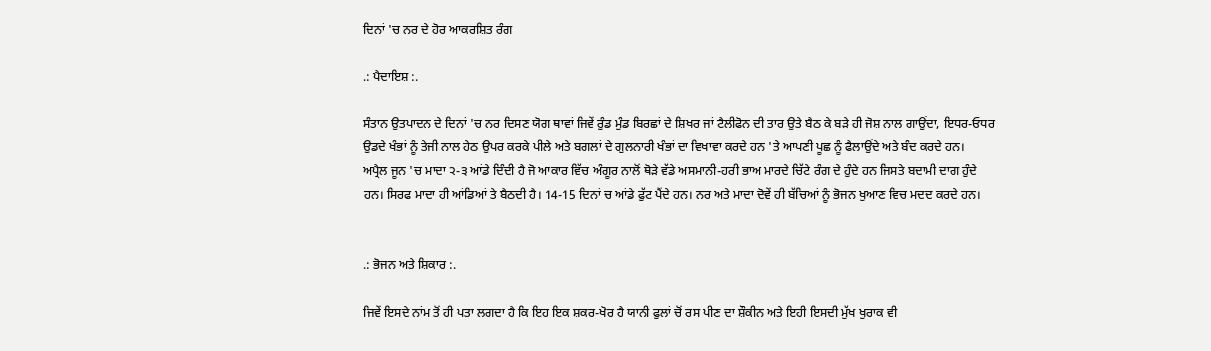ਦਿਨਾਂ 'ਚ ਨਰ ਦੇ ਹੋਰ ਆਕਰਸ਼ਿਤ ਰੰਗ

.: ਪੈਦਾਇਸ਼ :.

ਸੰਤਾਨ ਉਤਪਾਦਨ ਦੇ ਦਿਨਾਂ 'ਚ ਨਰ ਦਿਸਣ ਯੋਗ ਥਾਵਾਂ ਜਿਵੇਂ ਰੁੰਡ ਮੁੰਡ ਬਿਰਛਾਂ ਦੇ ਸ਼ਿਖਰ ਜਾਂ ਟੈਲੀਫੋਨ ਦੀ ਤਾਰ ਉਤੇ ਬੈਠ ਕੇ ਬੜੇ ਹੀ ਜੋਸ਼ ਨਾਲ ਗਾਉਂਦਾ, ਇਧਰ-ਓਧਰ ਉਡਦੇ ਖੰਭਾਂ ਨੂੰ ਤੇਜੀ ਨਾਲ ਹੇਠ ਉਪਰ ਕਰਕੇ ਪੀਲੇ ਅਤੇ ਬਗਲਾਂ ਦੇ ਗੁਲਨਾਰੀ ਖੰਭਾਂ ਦਾ ਵਿਖਾਵਾ ਕਰਦੇ ਹਨ 'ਤੇ ਆਪਣੀ ਪੂਛ ਨੂੰ ਫੈਲਾਉਂਦੇ ਅਤੇ ਬੰਦ ਕਰਦੇ ਹਨ।
ਅਪ੍ਰੈਲ ਜੂਨ 'ਚ ਮਾਦਾ ੨-੩ ਆਂਡੇ ਦਿੰਦੀ ਹੈ ਜੋ ਆਕਾਰ ਵਿੱਚ ਅੰਗੂਰ ਨਾਲੋਂ ਥੋੜੇ ਵੱਡੇ ਅਸਮਾਨੀ-ਹਰੀ ਭਾਅ ਮਾਰਦੇ ਚਿੱਟੇ ਰੰਗ ਦੇ ਹੁੰਦੇ ਹਨ ਜਿਸਤੇ ਬਦਾਮੀ ਦਾਗ ਹੁੰਦੇ ਹਨ। ਸਿਰਫ ਮਾਦਾ ਹੀ ਆਂਡਿਆਂ ਤੇ ਬੈਠਦੀ ਹੈ। 14-15 ਦਿਨਾਂ ਚ ਆਂਡੇ ਫੁੱਟ ਪੈਂਦੇ ਹਨ। ਨਰ ਅਤੇ ਮਾਦਾ ਦੋਵੇਂ ਹੀ ਬੱਚਿਆਂ ਨੂੰ ਭੋਜਨ ਖੁਆਣ ਵਿਚ ਮਦਦ ਕਰਦੇ ਹਨ।


.: ਭੋਜਨ ਅਤੇ ਸ਼ਿਕਾਰ :.

ਜਿਵੇਂ ਇਸਦੇ ਨਾਂਮ ਤੋਂ ਹੀ ਪਤਾ ਲਗਦਾ ਹੈ ਕਿ ਇਹ ਇਕ ਸ਼ਕਰ-ਖੋਰ ਹੈ ਯਾਨੀ ਫੁਲਾਂ ਚੋਂ ਰਸ ਪੀਣ ਦਾ ਸ਼ੌਕੀਨ ਅਤੇ ਇਹੀ ਇਸਦੀ ਮੁੱਖ ਖੁਰਾਕ ਵੀ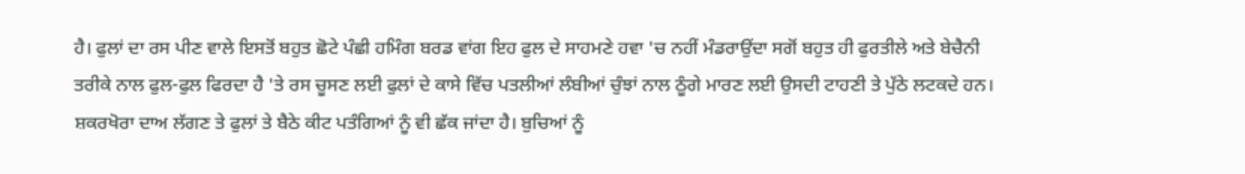ਹੈ। ਫੁਲਾਂ ਦਾ ਰਸ ਪੀਣ ਵਾਲੇ ਇਸਤੋਂ ਬਹੁਤ ਛੋਟੇ ਪੰਛੀ ਹਮਿੰਗ ਬਰਡ ਵਾਂਗ ਇਹ ਫੁਲ ਦੇ ਸਾਹਮਣੇ ਹਵਾ 'ਚ ਨਹੀਂ ਮੰਡਰਾਉਂਦਾ ਸਗੋਂ ਬਹੁਤ ਹੀ ਫੁਰਤੀਲੇ ਅਤੇ ਬੇਚੈਨੀ ਤਰੀਕੇ ਨਾਲ ਫੁਲ-ਫੁਲ ਫਿਰਦਾ ਹੈ 'ਤੇ ਰਸ ਚੂਸਣ ਲਈ ਫੁਲਾਂ ਦੇ ਕਾਸੇ ਵਿੱਚ ਪਤਲੀਆਂ ਲੰਬੀਆਂ ਚੁੰਝਾਂ ਨਾਲ ਠੂੰਗੇ ਮਾਰਣ ਲਈ ਉਸਦੀ ਟਾਹਣੀ ਤੇ ਪੁੱਠੇ ਲਟਕਦੇ ਹਨ।
ਸ਼ਕਰਖੋਰਾ ਦਾਅ ਲੱਗਣ ਤੇ ਫੁਲਾਂ ਤੇ ਬੈਠੇ ਕੀਟ ਪਤੰਗਿਆਂ ਨੂੰ ਵੀ ਛੱਕ ਜਾਂਦਾ ਹੈ। ਬੁਚਿਆਂ ਨੂੰ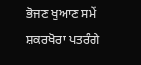ਭੋਜਣ ਖੁਆਣ ਸਮੇਂ ਸ਼ਕਰਖੋਰਾ ਪਤਰੰਗੇ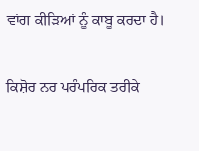ਵਾਂਗ ਕੀੜਿਆਂ ਨੂੰ ਕਾਬੂ ਕਰਦਾ ਹੈ।

ਕਿਸ਼ੋਰ ਨਰ ਪਰੰਪਰਿਕ ਤਰੀਕੇ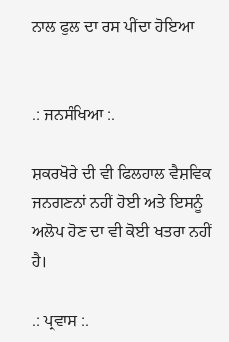ਨਾਲ ਫੁਲ ਦਾ ਰਸ ਪੀਂਦਾ ਹੋਇਆ


.: ਜਨਸੰਖਿਆ :.

ਸ਼ਕਰਖੋਰੇ ਦੀ ਵੀ ਫਿਲਹਾਲ ਵੈਸ਼ਵਿਕ ਜਨਗਣਨਾਂ ਨਹੀਂ ਹੋਈ ਅਤੇ ਇਸਨੂੰ ਅਲੋਪ ਹੋਣ ਦਾ ਵੀ ਕੋਈ ਖਤਰਾ ਨਹੀਂ ਹੈ।

.: ਪ੍ਰਵਾਸ :.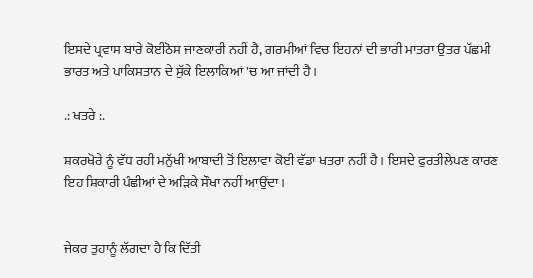ਇਸਦੇ ਪ੍ਰਵਾਸ ਬਾਰੇ ਕੋਈਠੋਸ ਜਾਣਕਾਰੀ ਨਹੀਂ ਹੈ, ਗਰਮੀਆਂ ਵਿਚ ਇਹਨਾਂ ਦੀ ਭਾਰੀ ਮਾਤਰਾ ਉਤਰ ਪੱਛਮੀ ਭਾਰਤ ਅਤੇ ਪਾਕਿਸਤਾਨ ਦੇ ਸੁੱਕੇ ਇਲਾਕਿਆਂ 'ਚ ਆ ਜਾਂਦੀ ਹੈ।

.: ਖਤਰੇ :.

ਸ਼ਕਰਖੋਰੇ ਨੂੰ ਵੱਧ ਰਹੀ ਮਨੁੱਖੀ ਆਬਾਦੀ ਤੋਂ ਇਲਾਵਾ ਕੋਈ ਵੱਡਾ ਖਤਰਾ ਨਹੀਂ ਹੈ। ਇਸਦੇ ਫੁਰਤੀਲੇਪਣ ਕਾਰਣ ਇਹ ਸ਼ਿਕਾਰੀ ਪੰਛੀਆਂ ਦੇ ਅੜਿਕੇ ਸੌਖਾ ਨਹੀਂ ਆਉਂਦਾ।


ਜੇਕਰ ਤੁਹਾਨੂੰ ਲੱਗਦਾ ਹੈ ਕਿ ਦਿੱਤੀ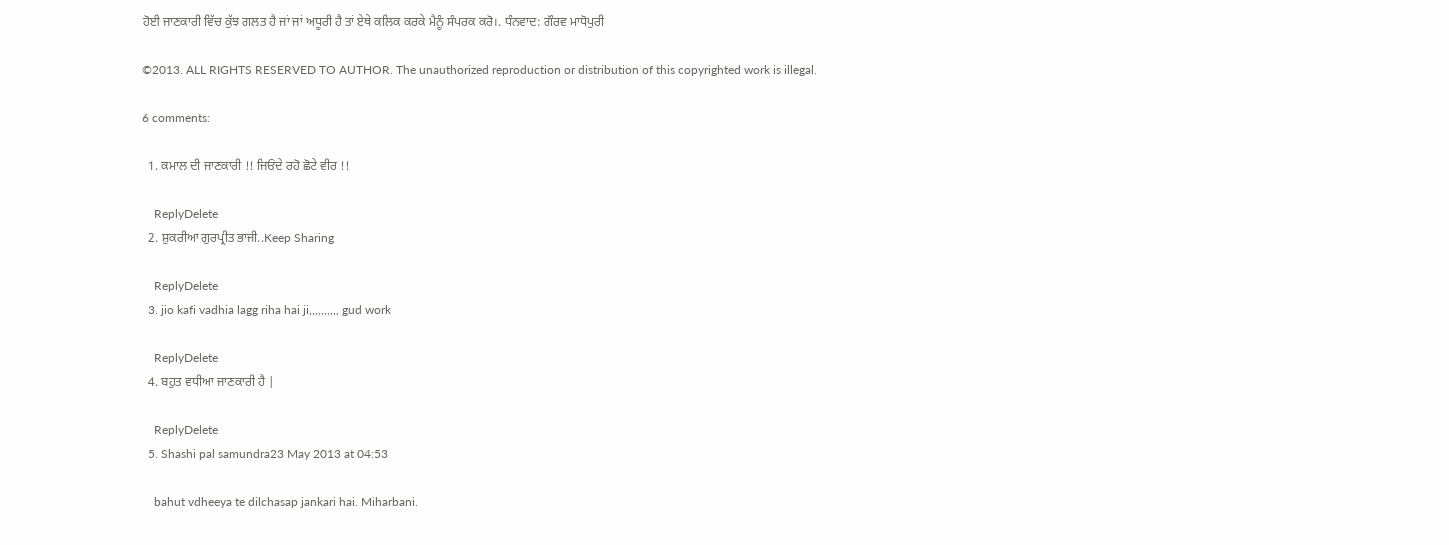ਹੋਈ ਜਾਣਕਾਰੀ ਵਿੱਚ ਕੁੱਝ ਗਲਤ ਹੈ ਜਾਂ ਜਾਂ ਅਧੂਰੀ ਹੈ ਤਾਂ ਏਥੇ ਕਲਿਕ ਕਰਕੇ ਮੈਨੂੰ ਸੰਪਰਕ ਕਰੋ।. ਧੰਨਵਾਦ: ਗੌਰਵ ਮਾਧੋਪੁਰੀ

©2013. ALL RIGHTS RESERVED TO AUTHOR. The unauthorized reproduction or distribution of this copyrighted work is illegal.

6 comments:

  1. ਕਮਾਲ ਦੀ ਜਾਣਕਾਰੀ !! ਜਿਓਂਦੇ ਰਹੋ ਛੋਟੇ ਵੀਰ !!

    ReplyDelete
  2. ਸ਼ੁਕਰੀਆ ਗੁਰਪ੍ਰੀਤ ਭਾਜੀ..Keep Sharing

    ReplyDelete
  3. jio kafi vadhia lagg riha hai ji,,,,,,,,,, gud work

    ReplyDelete
  4. ਬਹੁਤ ਵਧੀਆ ਜਾਣਕਾਰੀ ਹੈ |

    ReplyDelete
  5. Shashi pal samundra23 May 2013 at 04:53

    bahut vdheeya te dilchasap jankari hai. Miharbani.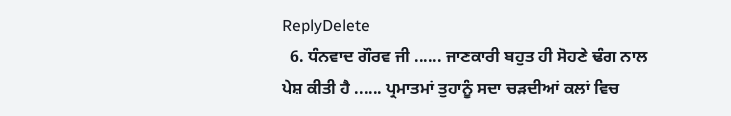ReplyDelete
  6. ਧੰਨਵਾਦ ਗੌਰਵ ਜੀ ...... ਜਾਣਕਾਰੀ ਬਹੁਤ ਹੀ ਸੋਹਣੇ ਢੰਗ ਨਾਲ ਪੇਸ਼ ਕੀਤੀ ਹੈ ...... ਪ੍ਰਮਾਤਮਾਂ ਤੁਹਾਨੂੰ ਸਦਾ ਚੜਦੀਆਂ ਕਲਾਂ ਵਿਚ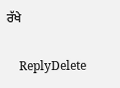ਰੱਖੇ

    ReplyDelete